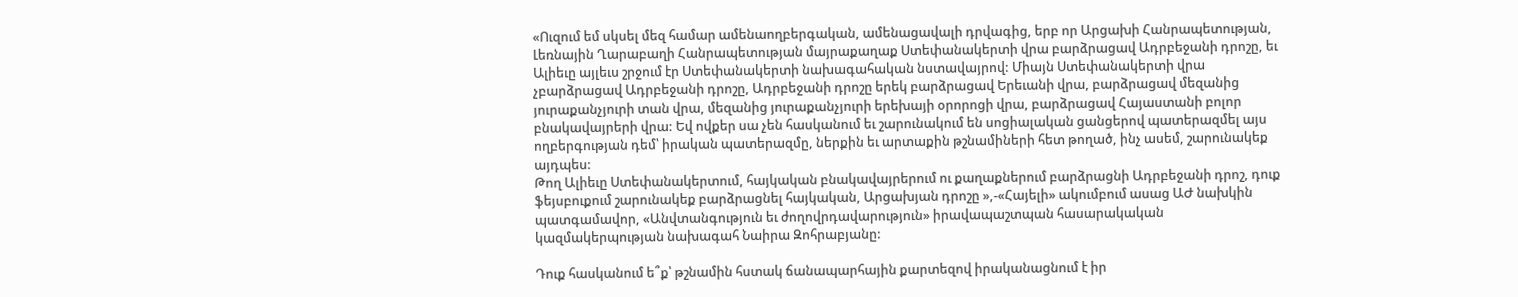«Ուզում եմ սկսել մեզ համար ամենաողբերգական, ամենացավալի դրվագից, երբ որ Արցախի Հանրապետության, Լեռնային Ղարաբաղի Հանրապետության մայրաքաղաք Ստեփանակերտի վրա բարձրացավ Ադրբեջանի դրոշը, եւ Ալիեւը այլեւս շրջում էր Ստեփանակերտի նախագահական նստավայրով: Միայն Ստեփանակերտի վրա չբարձրացավ Ադրբեջանի դրոշը, Ադրբեջանի դրոշը երեկ բարձրացավ Երեւանի վրա, բարձրացավ մեզանից յուրաքանչյուրի տան վրա, մեզանից յուրաքանչյուրի երեխայի օրորոցի վրա, բարձրացավ Հայաստանի բոլոր բնակավայրերի վրա: Եվ ովքեր սա չեն հասկանում եւ շարունակում են սոցիալական ցանցերով պատերազմել այս ողբերգության դեմ՝ իրական պատերազմը, ներքին եւ արտաքին թշնամիների հետ թողած, ինչ ասեմ, շարունակեք այդպես:
Թող Ալիեւը Ստեփանակերտում, հայկական բնակավայրերում ու քաղաքներում բարձրացնի Ադրբեջանի դրոշ, դուք ֆեյսբուքում շարունակեք բարձրացնել հայկական, Արցախյան դրոշը »,-«Հայելի» ակումբում ասաց ԱԺ նախկին պատգամավոր, «Անվտանգություն եւ ժողովրդավարություն» իրավապաշտպան հասարակական կազմակերպության նախագահ Նաիրա Զոհրաբյանը:

Դուք հասկանում ե՞ք՝ թշնամին հստակ ճանապարհային քարտեզով իրականացնում է իր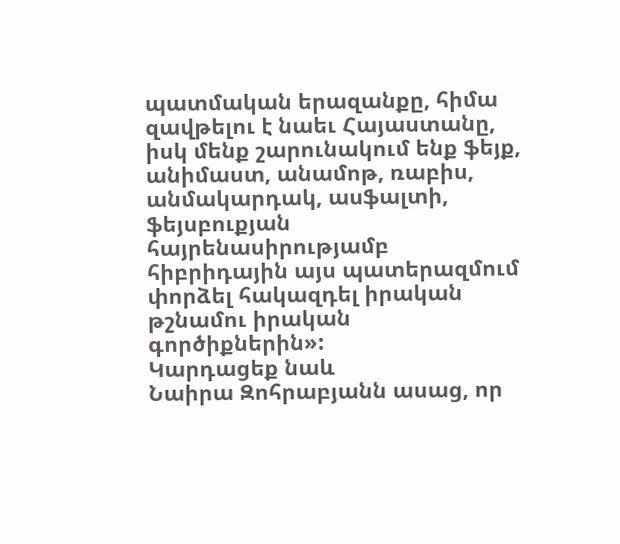պատմական երազանքը, հիմա զավթելու է նաեւ Հայաստանը, իսկ մենք շարունակում ենք ֆեյք, անիմաստ, անամոթ, ռաբիս, անմակարդակ, ասֆալտի, ֆեյսբուքյան հայրենասիրությամբ հիբրիդային այս պատերազմում փորձել հակազդել իրական թշնամու իրական գործիքներին»:
Կարդացեք նաև
Նաիրա Զոհրաբյանն ասաց, որ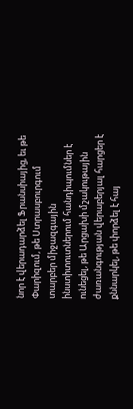նոր է վերադարձել Ֆրանսիայից, եւ թե Փարիզում, թե Ստրասբուրգում տարբեր միջազգային ինստիտուտներում հանդիպումներ է ունեցել, թե Արցախի մշակութային ժառանգության վերաբերյալ հարցեր է քննարկել, թե փորձել է հայ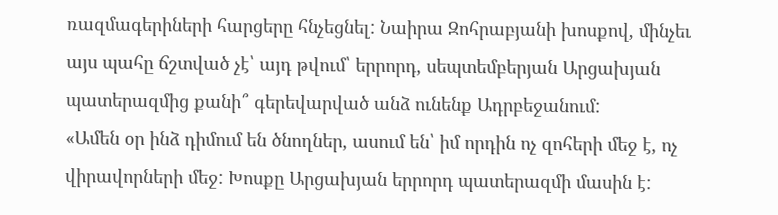ռազմագերիների հարցերը հնչեցնել: Նաիրա Զոհրաբյանի խոսքով, մինչեւ այս պահը ճշտված չէ՝ այդ թվում՝ երրորդ, սեպտեմբերյան Արցախյան պատերազմից քանի՞ գերեվարված անձ ունենք Ադրբեջանում:
«Ամեն օր ինձ դիմում են ծնողներ, ասում են՝ իմ որդին ոչ զոհերի մեջ է, ոչ վիրավորների մեջ: Խոսքը Արցախյան երրորդ պատերազմի մասին է: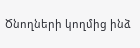Ծնողների կողմից ինձ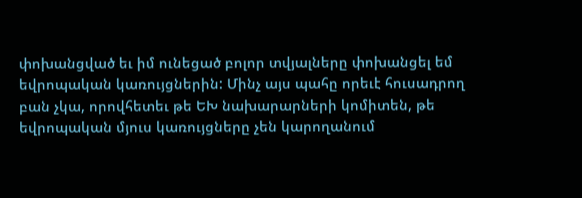փոխանցված եւ իմ ունեցած բոլոր տվյալները փոխանցել եմ եվրոպական կառույցներին: Մինչ այս պահը որեւէ հուսադրող բան չկա, որովհետեւ թե ԵԽ նախարարների կոմիտեն, թե եվրոպական մյուս կառույցները չեն կարողանում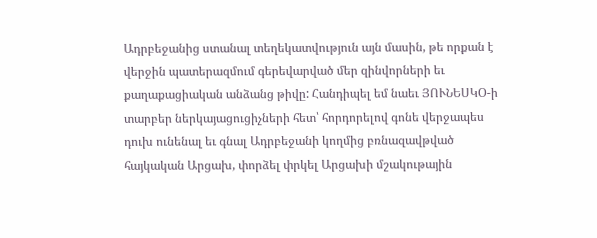Ադրբեջանից ստանալ տեղեկատվություն այն մասին, թե որքան է վերջին պատերազմում գերեվարված մեր զինվորների եւ քաղաքացիական անձանց թիվը: Հանդիպել եմ նաեւ ՅՈՒՆԵՍԿՕ-ի տարբեր ներկայացուցիչների հետ՝ հորդորելով գոնե վերջապես դուխ ունենալ եւ գնալ Ադրբեջանի կողմից բռնազավթված հայկական Արցախ, փորձել փրկել Արցախի մշակութային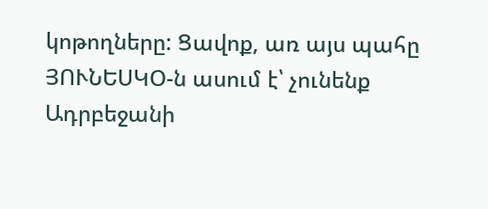կոթողները: Ցավոք, առ այս պահը ՅՈՒՆԵՍԿՕ-ն ասում է՝ չունենք Ադրբեջանի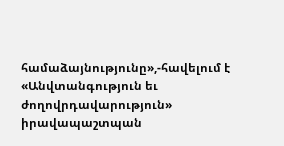համաձայնությունը»,-հավելում է «Անվտանգություն եւ ժողովրդավարություն» իրավապաշտպան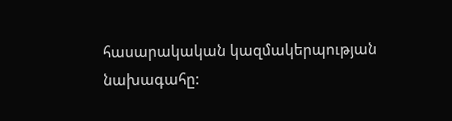հասարակական կազմակերպության նախագահը: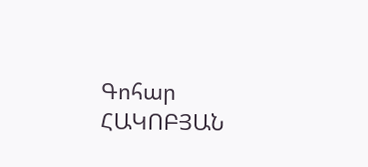Գոհար ՀԱԿՈԲՅԱՆ